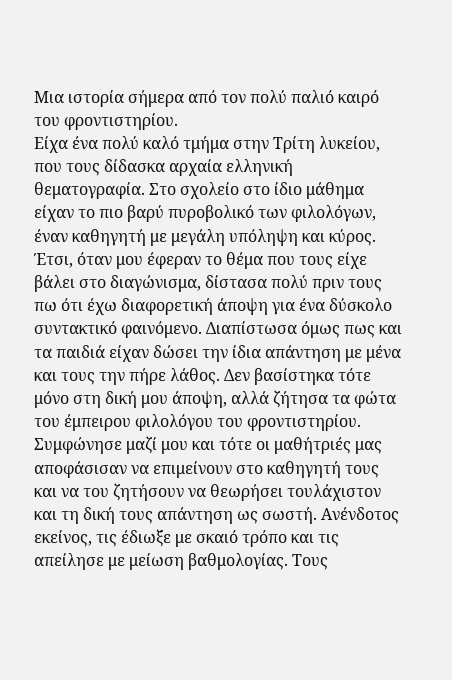Μια ιστορία σήμερα από τον πολύ παλιό καιρό του φροντιστηρίου.
Είχα ένα πολύ καλό τμήμα στην Τρίτη λυκείου, που τους δίδασκα αρχαία ελληνική θεματογραφία. Στο σχολείο στο ίδιο μάθημα είχαν το πιο βαρύ πυροβολικό των φιλολόγων, έναν καθηγητή με μεγάλη υπόληψη και κύρος. Έτσι, όταν μου έφεραν το θέμα που τους είχε βάλει στο διαγώνισμα, δίστασα πολύ πριν τους πω ότι έχω διαφορετική άποψη για ένα δύσκολο συντακτικό φαινόμενο. Διαπίστωσα όμως πως και τα παιδιά είχαν δώσει την ίδια απάντηση με μένα και τους την πήρε λάθος. Δεν βασίστηκα τότε μόνο στη δική μου άποψη, αλλά ζήτησα τα φώτα του έμπειρου φιλολόγου του φροντιστηρίου. Συμφώνησε μαζί μου και τότε οι μαθήτριές μας αποφάσισαν να επιμείνουν στο καθηγητή τους και να του ζητήσουν να θεωρήσει τουλάχιστον και τη δική τους απάντηση ως σωστή. Ανένδοτος εκείνος, τις έδιωξε με σκαιό τρόπο και τις απείλησε με μείωση βαθμολογίας. Τους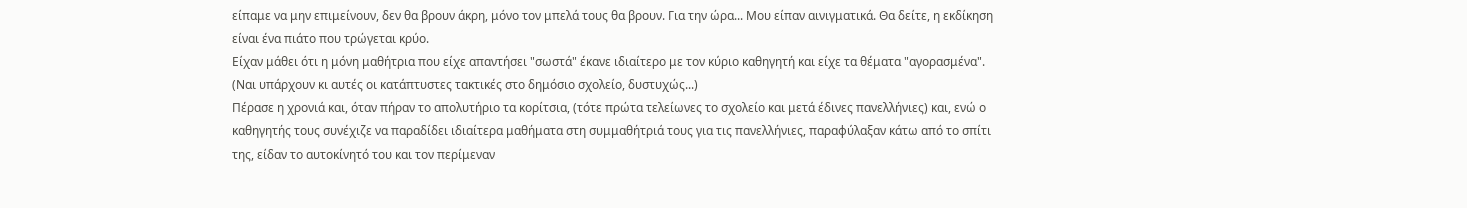είπαμε να μην επιμείνουν, δεν θα βρουν άκρη, μόνο τον μπελά τους θα βρουν. Για την ώρα... Μου είπαν αινιγματικά. Θα δείτε, η εκδίκηση είναι ένα πιάτο που τρώγεται κρύο.
Είχαν μάθει ότι η μόνη μαθήτρια που είχε απαντήσει "σωστά" έκανε ιδιαίτερο με τον κύριο καθηγητή και είχε τα θέματα "αγορασμένα". (Ναι υπάρχουν κι αυτές οι κατάπτυστες τακτικές στο δημόσιο σχολείο, δυστυχώς...)
Πέρασε η χρονιά και, όταν πήραν το απολυτήριο τα κορίτσια, (τότε πρώτα τελείωνες το σχολείο και μετά έδινες πανελλήνιες) και, ενώ ο καθηγητής τους συνέχιζε να παραδίδει ιδιαίτερα μαθήματα στη συμμαθήτριά τους για τις πανελλήνιες, παραφύλαξαν κάτω από το σπίτι της, είδαν το αυτοκίνητό του και τον περίμεναν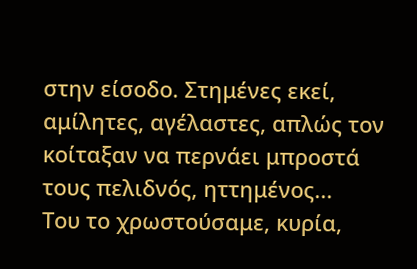στην είσοδο. Στημένες εκεί, αμίλητες, αγέλαστες, απλώς τον κοίταξαν να περνάει μπροστά τους πελιδνός, ηττημένος...
Του το χρωστούσαμε, κυρία,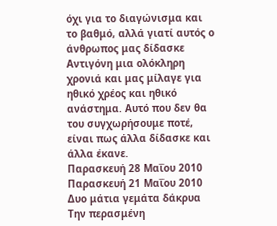όχι για το διαγώνισμα και το βαθμό, αλλά γιατί αυτός ο άνθρωπος μας δίδασκε Αντιγόνη μια ολόκληρη χρονιά και μας μίλαγε για ηθικό χρέος και ηθικό ανάστημα. Αυτό που δεν θα του συγχωρήσουμε ποτέ, είναι πως άλλα δίδασκε και άλλα έκανε.
Παρασκευή 28 Μαΐου 2010
Παρασκευή 21 Μαΐου 2010
Δυο μάτια γεμάτα δάκρυα
Την περασμένη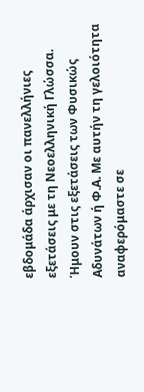εβδομάδα άρχισαν οι πανελλήνιες εξετάσεις με τη Νεοελληνική Γλώσσα. Ήμουν στις εξετάσεις των Φυσικώς Αδυνάτων ή Φ.Α. Με αυτήν τη γελοιότητα αναφερόμαστε σε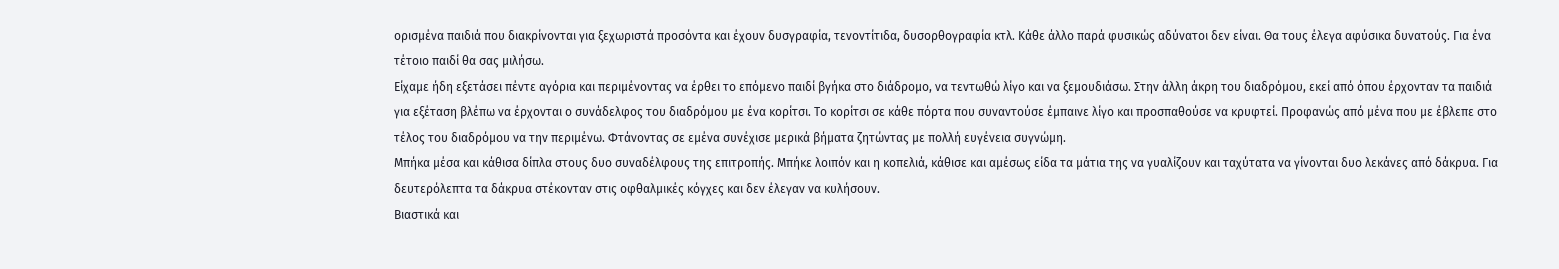ορισμένα παιδιά που διακρίνονται για ξεχωριστά προσόντα και έχουν δυσγραφία, τενοντίτιδα, δυσορθογραφία κτλ. Κάθε άλλο παρά φυσικώς αδύνατοι δεν είναι. Θα τους έλεγα αφύσικα δυνατούς. Για ένα τέτοιο παιδί θα σας μιλήσω.
Είχαμε ήδη εξετάσει πέντε αγόρια και περιμένοντας να έρθει το επόμενο παιδί βγήκα στο διάδρομο, να τεντωθώ λίγο και να ξεμουδιάσω. Στην άλλη άκρη του διαδρόμου, εκεί από όπου έρχονταν τα παιδιά για εξέταση βλέπω να έρχονται ο συνάδελφος του διαδρόμου με ένα κορίτσι. Το κορίτσι σε κάθε πόρτα που συναντούσε έμπαινε λίγο και προσπαθούσε να κρυφτεί. Προφανώς από μένα που με έβλεπε στο τέλος του διαδρόμου να την περιμένω. Φτάνοντας σε εμένα συνέχισε μερικά βήματα ζητώντας με πολλή ευγένεια συγνώμη.
Μπήκα μέσα και κάθισα δίπλα στους δυο συναδέλφους της επιτροπής. Μπήκε λοιπόν και η κοπελιά, κάθισε και αμέσως είδα τα μάτια της να γυαλίζουν και ταχύτατα να γίνονται δυο λεκάνες από δάκρυα. Για δευτερόλεπτα τα δάκρυα στέκονταν στις οφθαλμικές κόγχες και δεν έλεγαν να κυλήσουν.
Βιαστικά και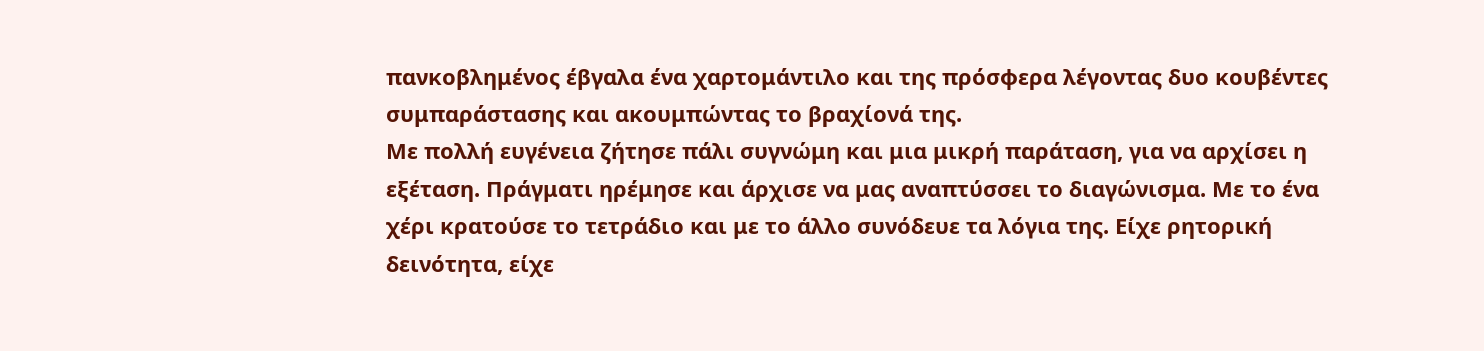πανκοβλημένος έβγαλα ένα χαρτομάντιλο και της πρόσφερα λέγοντας δυο κουβέντες συμπαράστασης και ακουμπώντας το βραχίονά της.
Με πολλή ευγένεια ζήτησε πάλι συγνώμη και μια μικρή παράταση, για να αρχίσει η εξέταση. Πράγματι ηρέμησε και άρχισε να μας αναπτύσσει το διαγώνισμα. Με το ένα χέρι κρατούσε το τετράδιο και με το άλλο συνόδευε τα λόγια της. Είχε ρητορική δεινότητα, είχε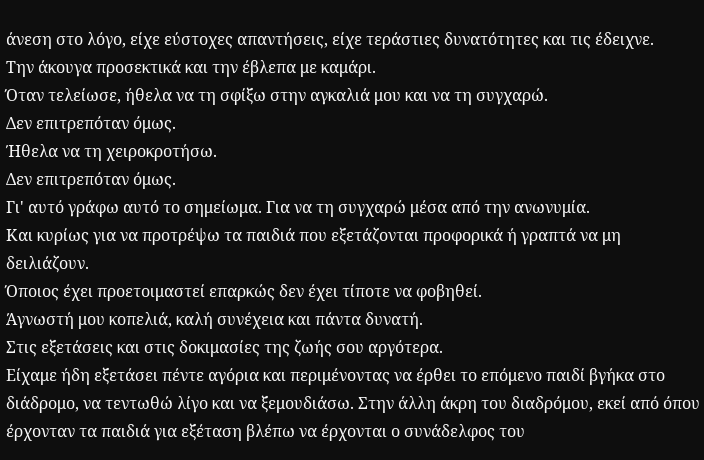άνεση στο λόγο, είχε εύστοχες απαντήσεις, είχε τεράστιες δυνατότητες και τις έδειχνε.
Την άκουγα προσεκτικά και την έβλεπα με καμάρι.
Όταν τελείωσε, ήθελα να τη σφίξω στην αγκαλιά μου και να τη συγχαρώ.
Δεν επιτρεπόταν όμως.
Ήθελα να τη χειροκροτήσω.
Δεν επιτρεπόταν όμως.
Γι' αυτό γράφω αυτό το σημείωμα. Για να τη συγχαρώ μέσα από την ανωνυμία.
Και κυρίως για να προτρέψω τα παιδιά που εξετάζονται προφορικά ή γραπτά να μη δειλιάζουν.
Όποιος έχει προετοιμαστεί επαρκώς δεν έχει τίποτε να φοβηθεί.
Άγνωστή μου κοπελιά, καλή συνέχεια και πάντα δυνατή.
Στις εξετάσεις και στις δοκιμασίες της ζωής σου αργότερα.
Είχαμε ήδη εξετάσει πέντε αγόρια και περιμένοντας να έρθει το επόμενο παιδί βγήκα στο διάδρομο, να τεντωθώ λίγο και να ξεμουδιάσω. Στην άλλη άκρη του διαδρόμου, εκεί από όπου έρχονταν τα παιδιά για εξέταση βλέπω να έρχονται ο συνάδελφος του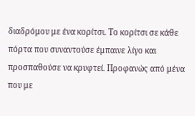διαδρόμου με ένα κορίτσι. Το κορίτσι σε κάθε πόρτα που συναντούσε έμπαινε λίγο και προσπαθούσε να κρυφτεί. Προφανώς από μένα που με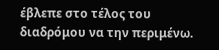έβλεπε στο τέλος του διαδρόμου να την περιμένω.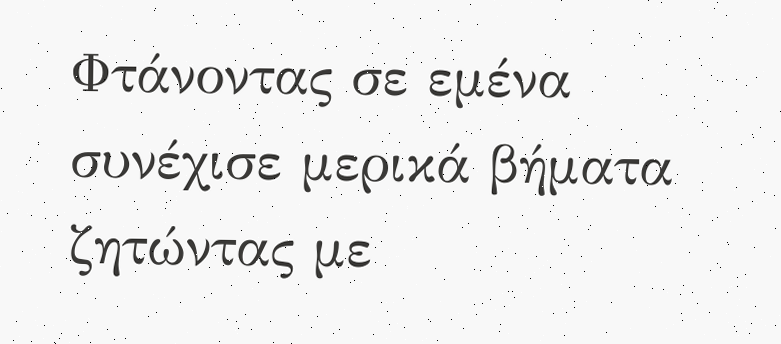Φτάνοντας σε εμένα συνέχισε μερικά βήματα ζητώντας με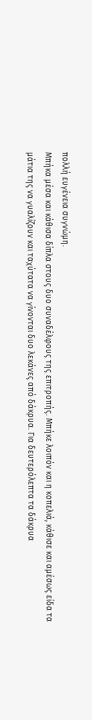πολλή ευγένεια συγνώμη.
Μπήκα μέσα και κάθισα δίπλα στους δυο συναδέλφους της επιτροπής. Μπήκε λοιπόν και η κοπελιά, κάθισε και αμέσως είδα τα μάτια της να γυαλίζουν και ταχύτατα να γίνονται δυο λεκάνες από δάκρυα. Για δευτερόλεπτα τα δάκρυα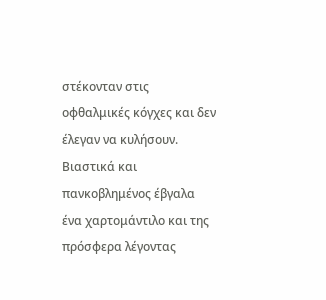στέκονταν στις οφθαλμικές κόγχες και δεν έλεγαν να κυλήσουν.
Βιαστικά και πανκοβλημένος έβγαλα ένα χαρτομάντιλο και της πρόσφερα λέγοντας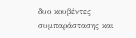δυο κουβέντες συμπαράστασης και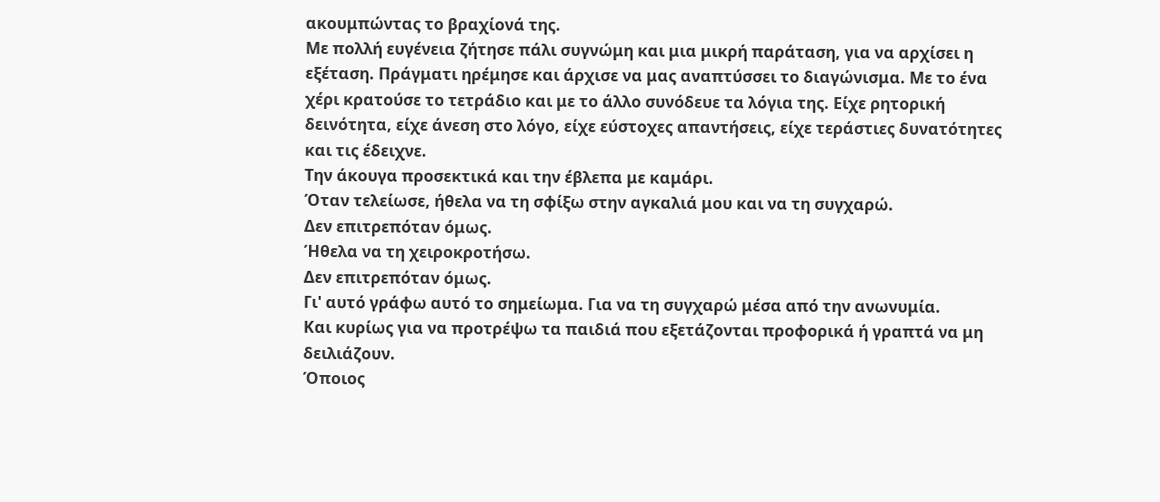ακουμπώντας το βραχίονά της.
Με πολλή ευγένεια ζήτησε πάλι συγνώμη και μια μικρή παράταση, για να αρχίσει η εξέταση. Πράγματι ηρέμησε και άρχισε να μας αναπτύσσει το διαγώνισμα. Με το ένα χέρι κρατούσε το τετράδιο και με το άλλο συνόδευε τα λόγια της. Είχε ρητορική δεινότητα, είχε άνεση στο λόγο, είχε εύστοχες απαντήσεις, είχε τεράστιες δυνατότητες και τις έδειχνε.
Την άκουγα προσεκτικά και την έβλεπα με καμάρι.
Όταν τελείωσε, ήθελα να τη σφίξω στην αγκαλιά μου και να τη συγχαρώ.
Δεν επιτρεπόταν όμως.
Ήθελα να τη χειροκροτήσω.
Δεν επιτρεπόταν όμως.
Γι' αυτό γράφω αυτό το σημείωμα. Για να τη συγχαρώ μέσα από την ανωνυμία.
Και κυρίως για να προτρέψω τα παιδιά που εξετάζονται προφορικά ή γραπτά να μη δειλιάζουν.
Όποιος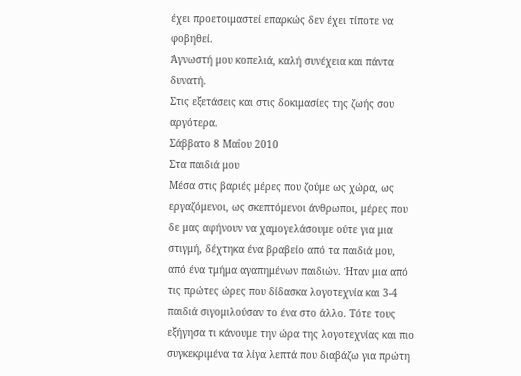έχει προετοιμαστεί επαρκώς δεν έχει τίποτε να φοβηθεί.
Άγνωστή μου κοπελιά, καλή συνέχεια και πάντα δυνατή.
Στις εξετάσεις και στις δοκιμασίες της ζωής σου αργότερα.
Σάββατο 8 Μαΐου 2010
Στα παιδιά μου
Μέσα στις βαριές μέρες που ζούμε ως χώρα, ως εργαζόμενοι, ως σκεπτόμενοι άνθρωποι, μέρες που δε μας αφήνουν να χαμογελάσουμε ούτε για μια στιγμή, δέχτηκα ένα βραβείο από τα παιδιά μου, από ένα τμήμα αγαπημένων παιδιών. Ήταν μια από τις πρώτες ώρες που δίδασκα λογοτεχνία και 3-4 παιδιά σιγομιλούσαν το ένα στο άλλο. Τότε τους εξήγησα τι κάνουμε την ώρα της λογοτεχνίας και πιο συγκεκριμένα τα λίγα λεπτά που διαβάζω για πρώτη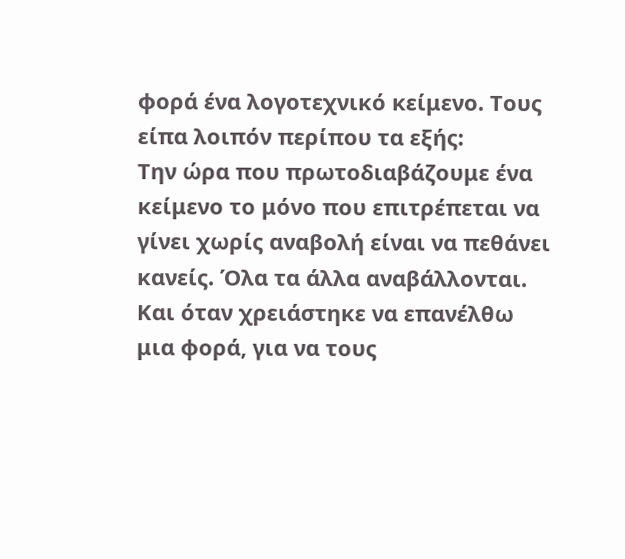φορά ένα λογοτεχνικό κείμενο. Τους είπα λοιπόν περίπου τα εξής:
Την ώρα που πρωτοδιαβάζουμε ένα κείμενο το μόνο που επιτρέπεται να γίνει χωρίς αναβολή είναι να πεθάνει κανείς. Όλα τα άλλα αναβάλλονται. Και όταν χρειάστηκε να επανέλθω μια φορά, για να τους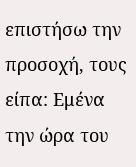επιστήσω την προσοχή, τους είπα: Εμένα την ώρα του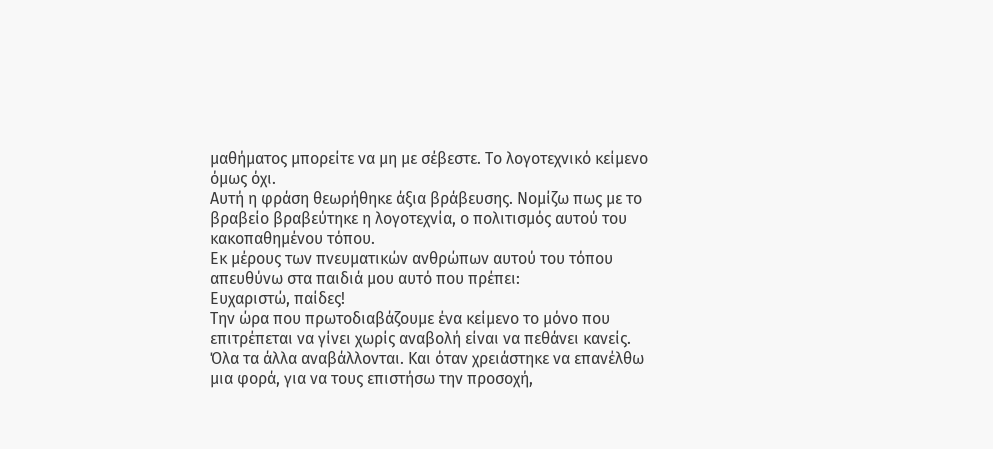μαθήματος μπορείτε να μη με σέβεστε. Το λογοτεχνικό κείμενο όμως όχι.
Αυτή η φράση θεωρήθηκε άξια βράβευσης. Νομίζω πως με το βραβείο βραβεύτηκε η λογοτεχνία, ο πολιτισμός αυτού του κακοπαθημένου τόπου.
Εκ μέρους των πνευματικών ανθρώπων αυτού του τόπου απευθύνω στα παιδιά μου αυτό που πρέπει:
Ευχαριστώ, παίδες!
Την ώρα που πρωτοδιαβάζουμε ένα κείμενο το μόνο που επιτρέπεται να γίνει χωρίς αναβολή είναι να πεθάνει κανείς. Όλα τα άλλα αναβάλλονται. Και όταν χρειάστηκε να επανέλθω μια φορά, για να τους επιστήσω την προσοχή,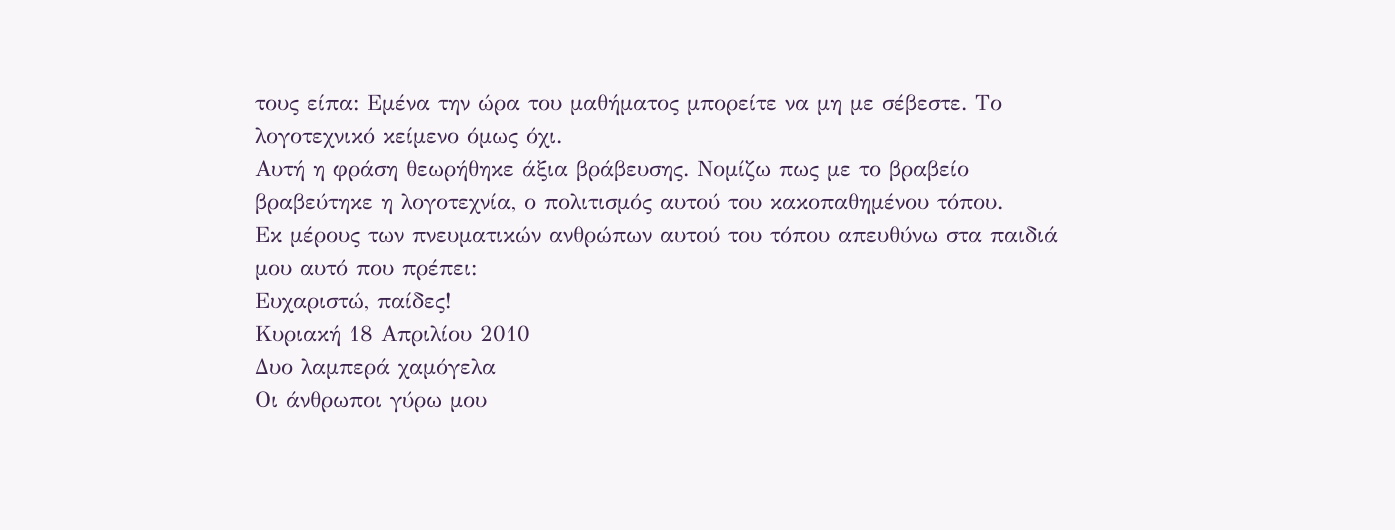τους είπα: Εμένα την ώρα του μαθήματος μπορείτε να μη με σέβεστε. Το λογοτεχνικό κείμενο όμως όχι.
Αυτή η φράση θεωρήθηκε άξια βράβευσης. Νομίζω πως με το βραβείο βραβεύτηκε η λογοτεχνία, ο πολιτισμός αυτού του κακοπαθημένου τόπου.
Εκ μέρους των πνευματικών ανθρώπων αυτού του τόπου απευθύνω στα παιδιά μου αυτό που πρέπει:
Ευχαριστώ, παίδες!
Κυριακή 18 Απριλίου 2010
Δυο λαμπερά χαμόγελα
Οι άνθρωποι γύρω μου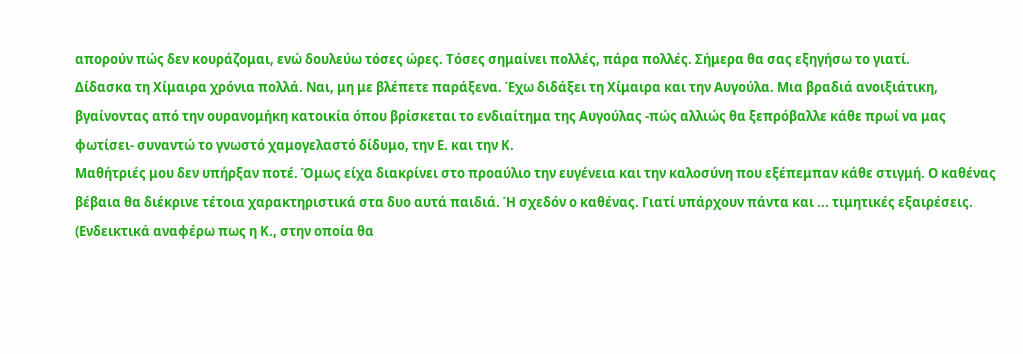απορούν πώς δεν κουράζομαι, ενώ δουλεύω τόσες ώρες. Τόσες σημαίνει πολλές, πάρα πολλές. Σήμερα θα σας εξηγήσω το γιατί.
Δίδασκα τη Χίμαιρα χρόνια πολλά. Ναι, μη με βλέπετε παράξενα. Έχω διδάξει τη Χίμαιρα και την Αυγούλα. Μια βραδιά ανοιξιάτικη, βγαίνοντας από την ουρανομήκη κατοικία όπου βρίσκεται το ενδιαίτημα της Αυγούλας -πώς αλλιώς θα ξεπρόβαλλε κάθε πρωί να μας φωτίσει- συναντώ το γνωστό χαμογελαστό δίδυμο, την Ε. και την Κ.
Μαθήτριές μου δεν υπήρξαν ποτέ. Όμως είχα διακρίνει στο προαύλιο την ευγένεια και την καλοσύνη που εξέπεμπαν κάθε στιγμή. Ο καθένας βέβαια θα διέκρινε τέτοια χαρακτηριστικά στα δυο αυτά παιδιά. Ή σχεδόν ο καθένας. Γιατί υπάρχουν πάντα και ... τιμητικές εξαιρέσεις. (Ενδεικτικά αναφέρω πως η Κ., στην οποία θα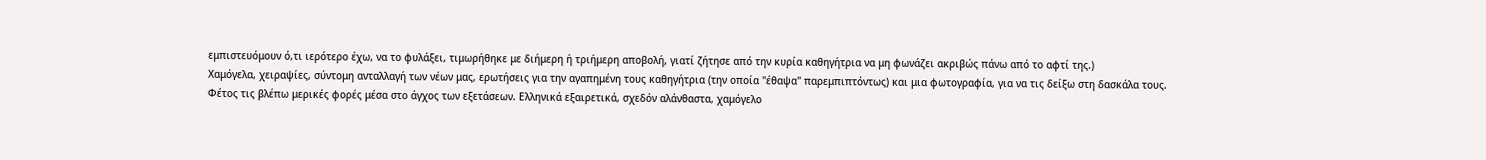εμπιστευόμουν ό,τι ιερότερο έχω, να το φυλάξει, τιμωρήθηκε με διήμερη ή τριήμερη αποβολή, γιατί ζήτησε από την κυρία καθηγήτρια να μη φωνάζει ακριβώς πάνω από το αφτί της.)
Χαμόγελα, χειραψίες, σύντομη ανταλλαγή των νέων μας, ερωτήσεις για την αγαπημένη τους καθηγήτρια (την οποία "έθαψα" παρεμπιπτόντως) και μια φωτογραφία, για να τις δείξω στη δασκάλα τους.
Φέτος τις βλέπω μερικές φορές μέσα στο άγχος των εξετάσεων. Ελληνικά εξαιρετικά, σχεδόν αλάνθαστα, χαμόγελο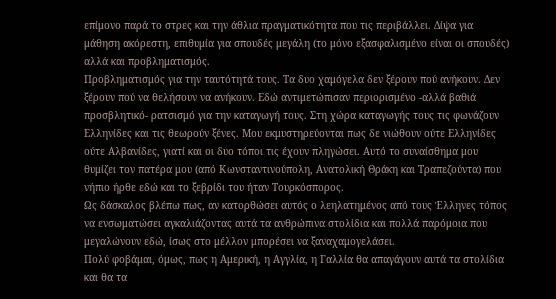επίμονο παρά το στρες και την άθλια πραγματικότητα που τις περιβάλλει. Δίψα για μάθηση ακόρεστη, επιθυμία για σπουδές μεγάλη (το μόνο εξασφαλισμένο είναι οι σπουδές) αλλά και προβληματισμός.
Προβληματισμός για την ταυτότητά τους. Τα δυο χαμόγελα δεν ξέρουν πού ανήκουν. Δεν ξέρουν πού να θελήσουν να ανήκουν. Εδώ αντιμετώπισαν περιορισμένο -αλλά βαθιά προσβλητικό- ρατσισμό για την καταγωγή τους. Στη χώρα καταγωγής τους τις φωνάζουν Ελληνίδες και τις θεωρούν ξένες. Μου εκμυστηρεύονται πως δε νιώθουν ούτε Ελληνίδες ούτε Αλβανίδες, γιατί και οι δυο τόποι τις έχουν πληγώσει. Αυτό το συναίσθημα μου θυμίζει τον πατέρα μου (από Κωνσταντινούπολη, Ανατολική Θράκη και Τραπεζούντα) που νήπιο ήρθε εδώ και το ξεβρίδι του ήταν Τουρκόσπορος.
Ως δάσκαλος βλέπω πως, αν κατορθώσει αυτός ο λεηλατημένος από τους Έλληνες τόπος να ενσωματώσει αγκαλιάζοντας αυτά τα ανθρώπινα στολίδια και πολλά παρόμοια που μεγαλώνουν εδώ, ίσως στο μέλλον μπορέσει να ξαναχαμογελάσει.
Πολύ φοβάμαι, όμως, πως η Αμερική, η Αγγλία, η Γαλλία θα απαγάγουν αυτά τα στολίδια και θα τα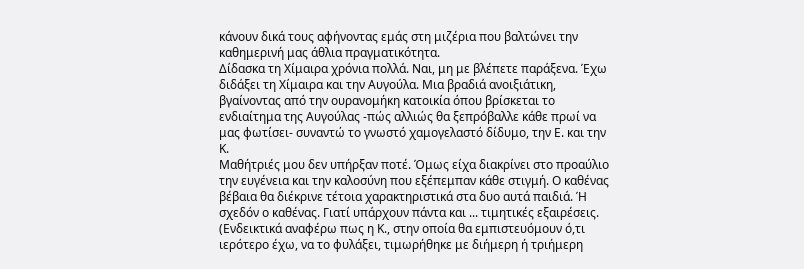κάνουν δικά τους αφήνοντας εμάς στη μιζέρια που βαλτώνει την καθημερινή μας άθλια πραγματικότητα.
Δίδασκα τη Χίμαιρα χρόνια πολλά. Ναι, μη με βλέπετε παράξενα. Έχω διδάξει τη Χίμαιρα και την Αυγούλα. Μια βραδιά ανοιξιάτικη, βγαίνοντας από την ουρανομήκη κατοικία όπου βρίσκεται το ενδιαίτημα της Αυγούλας -πώς αλλιώς θα ξεπρόβαλλε κάθε πρωί να μας φωτίσει- συναντώ το γνωστό χαμογελαστό δίδυμο, την Ε. και την Κ.
Μαθήτριές μου δεν υπήρξαν ποτέ. Όμως είχα διακρίνει στο προαύλιο την ευγένεια και την καλοσύνη που εξέπεμπαν κάθε στιγμή. Ο καθένας βέβαια θα διέκρινε τέτοια χαρακτηριστικά στα δυο αυτά παιδιά. Ή σχεδόν ο καθένας. Γιατί υπάρχουν πάντα και ... τιμητικές εξαιρέσεις. (Ενδεικτικά αναφέρω πως η Κ., στην οποία θα εμπιστευόμουν ό,τι ιερότερο έχω, να το φυλάξει, τιμωρήθηκε με διήμερη ή τριήμερη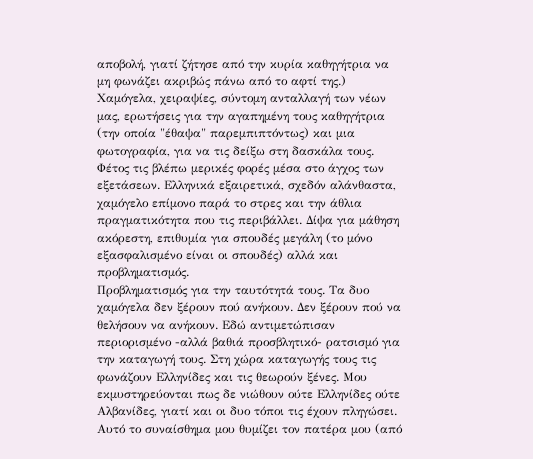αποβολή, γιατί ζήτησε από την κυρία καθηγήτρια να μη φωνάζει ακριβώς πάνω από το αφτί της.)
Χαμόγελα, χειραψίες, σύντομη ανταλλαγή των νέων μας, ερωτήσεις για την αγαπημένη τους καθηγήτρια (την οποία "έθαψα" παρεμπιπτόντως) και μια φωτογραφία, για να τις δείξω στη δασκάλα τους.
Φέτος τις βλέπω μερικές φορές μέσα στο άγχος των εξετάσεων. Ελληνικά εξαιρετικά, σχεδόν αλάνθαστα, χαμόγελο επίμονο παρά το στρες και την άθλια πραγματικότητα που τις περιβάλλει. Δίψα για μάθηση ακόρεστη, επιθυμία για σπουδές μεγάλη (το μόνο εξασφαλισμένο είναι οι σπουδές) αλλά και προβληματισμός.
Προβληματισμός για την ταυτότητά τους. Τα δυο χαμόγελα δεν ξέρουν πού ανήκουν. Δεν ξέρουν πού να θελήσουν να ανήκουν. Εδώ αντιμετώπισαν περιορισμένο -αλλά βαθιά προσβλητικό- ρατσισμό για την καταγωγή τους. Στη χώρα καταγωγής τους τις φωνάζουν Ελληνίδες και τις θεωρούν ξένες. Μου εκμυστηρεύονται πως δε νιώθουν ούτε Ελληνίδες ούτε Αλβανίδες, γιατί και οι δυο τόποι τις έχουν πληγώσει. Αυτό το συναίσθημα μου θυμίζει τον πατέρα μου (από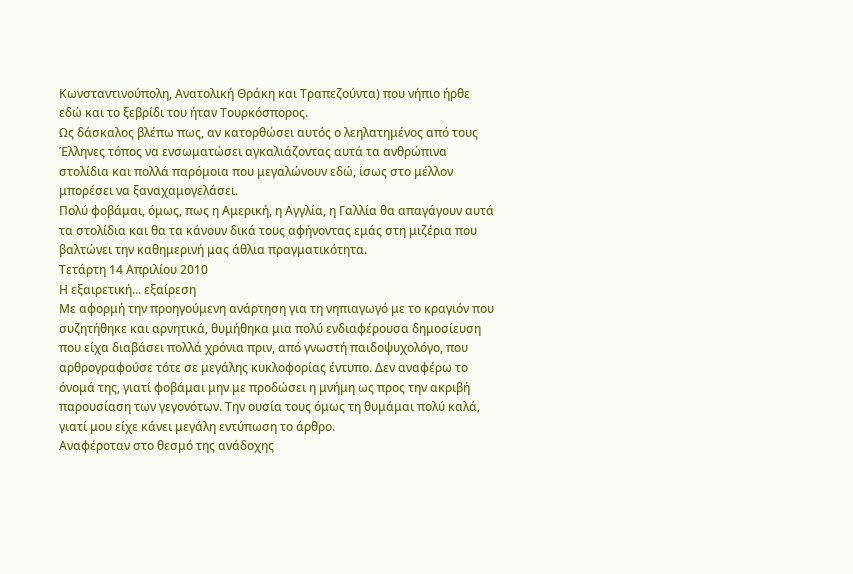Κωνσταντινούπολη, Ανατολική Θράκη και Τραπεζούντα) που νήπιο ήρθε εδώ και το ξεβρίδι του ήταν Τουρκόσπορος.
Ως δάσκαλος βλέπω πως, αν κατορθώσει αυτός ο λεηλατημένος από τους Έλληνες τόπος να ενσωματώσει αγκαλιάζοντας αυτά τα ανθρώπινα στολίδια και πολλά παρόμοια που μεγαλώνουν εδώ, ίσως στο μέλλον μπορέσει να ξαναχαμογελάσει.
Πολύ φοβάμαι, όμως, πως η Αμερική, η Αγγλία, η Γαλλία θα απαγάγουν αυτά τα στολίδια και θα τα κάνουν δικά τους αφήνοντας εμάς στη μιζέρια που βαλτώνει την καθημερινή μας άθλια πραγματικότητα.
Τετάρτη 14 Απριλίου 2010
Η εξαιρετική... εξαίρεση
Με αφορμή την προηγούμενη ανάρτηση για τη νηπιαγωγό με το κραγιόν που συζητήθηκε και αρνητικά, θυμήθηκα μια πολύ ενδιαφέρουσα δημοσίευση που είχα διαβάσει πολλά χρόνια πριν, από γνωστή παιδοψυχολόγο, που αρθρογραφούσε τότε σε μεγάλης κυκλοφορίας έντυπο. Δεν αναφέρω το όνομά της, γιατί φοβάμαι μην με προδώσει η μνήμη ως προς την ακριβή παρουσίαση των γεγονότων. Την ουσία τους όμως τη θυμάμαι πολύ καλά, γιατί μου είχε κάνει μεγάλη εντύπωση το άρθρο.
Αναφέροταν στο θεσμό της ανάδοχης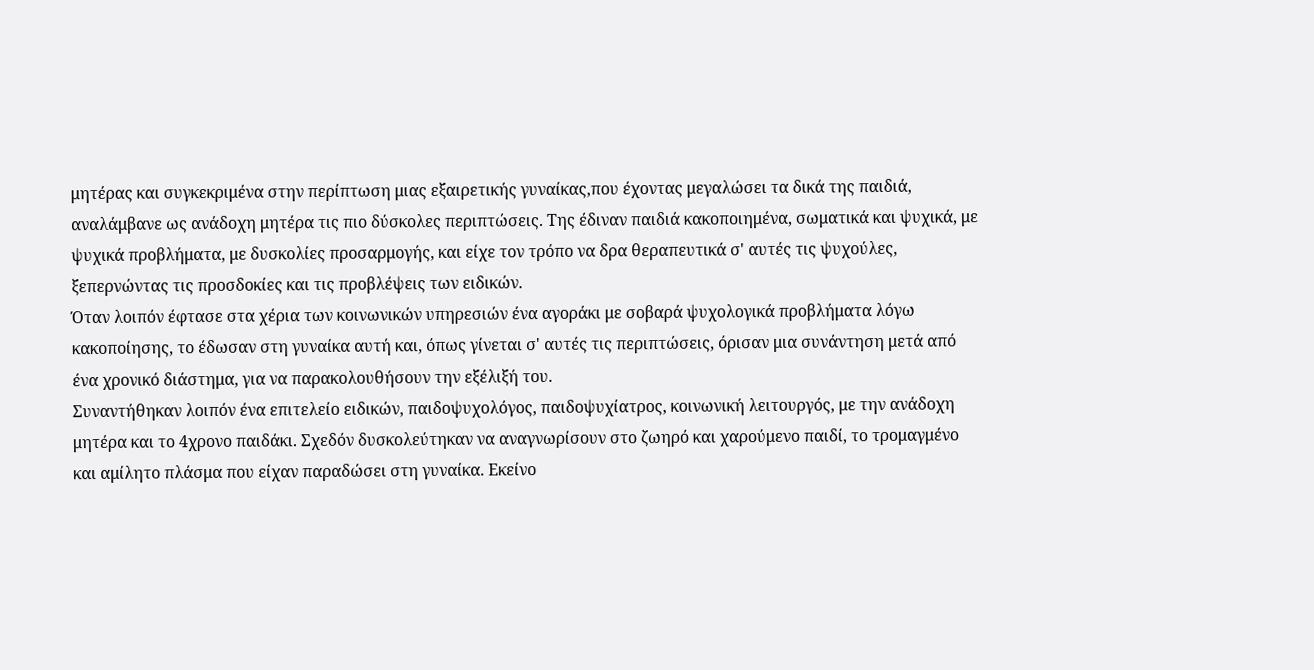μητέρας και συγκεκριμένα στην περίπτωση μιας εξαιρετικής γυναίκας,που έχοντας μεγαλώσει τα δικά της παιδιά, αναλάμβανε ως ανάδοχη μητέρα τις πιο δύσκολες περιπτώσεις. Της έδιναν παιδιά κακοποιημένα, σωματικά και ψυχικά, με ψυχικά προβλήματα, με δυσκολίες προσαρμογής, και είχε τον τρόπο να δρα θεραπευτικά σ' αυτές τις ψυχούλες, ξεπερνώντας τις προσδοκίες και τις προβλέψεις των ειδικών.
Όταν λοιπόν έφτασε στα χέρια των κοινωνικών υπηρεσιών ένα αγοράκι με σοβαρά ψυχολογικά προβλήματα λόγω κακοποίησης, το έδωσαν στη γυναίκα αυτή και, όπως γίνεται σ' αυτές τις περιπτώσεις, όρισαν μια συνάντηση μετά από ένα χρονικό διάστημα, για να παρακολουθήσουν την εξέλιξή του.
Συναντήθηκαν λοιπόν ένα επιτελείο ειδικών, παιδοψυχολόγος, παιδοψυχίατρος, κοινωνική λειτουργός, με την ανάδοχη μητέρα και το 4χρονο παιδάκι. Σχεδόν δυσκολεύτηκαν να αναγνωρίσουν στο ζωηρό και χαρούμενο παιδί, το τρομαγμένο και αμίλητο πλάσμα που είχαν παραδώσει στη γυναίκα. Εκείνο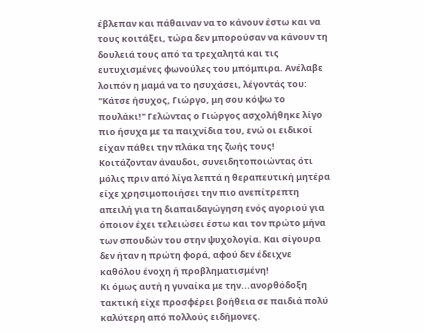έβλεπαν και πάθαιναν να το κάνουν έστω και να τους κοιτάξει, τώρα δεν μπορούσαν να κάνουν τη δουλειά τους από τα τρεχαλητά και τις ευτυχισμένες φωνούλες του μπόμπιρα. Ανέλαβε λοιπόν η μαμά να το ησυχάσει, λέγοντάς του: "Κάτσε ήσυχος, Γιώργο, μη σου κόψω το πουλάκι!" Γελώντας ο Γιώργος ασχολήθηκε λίγο πιο ήσυχα με τα παιχνίδια του, ενώ οι ειδικοί είχαν πάθει την πλάκα της ζωής τους!
Κοιτάζονταν άναυδοι, συνειδητοποιώντας ότι μόλις πριν από λίγα λεπτά η θεραπευτική μητέρα είχε χρησιμοποιήσει την πιο ανεπίτρεπτη απειλή για τη διαπαιδαγώγηση ενός αγοριού για όποιον έχει τελειώσει έστω και τον πρώτο μήνα των σπουδών του στην ψυχολογία. Και σίγουρα δεν ήταν η πρώτη φορά, αφού δεν έδειχνε καθόλου ένοχη ή προβληματισμένη!
Κι όμως αυτή η γυναίκα με την...ανορθόδοξη τακτική είχε προσφέρει βοήθεια σε παιδιά πολύ καλύτερη από πολλούς ειδήμονες.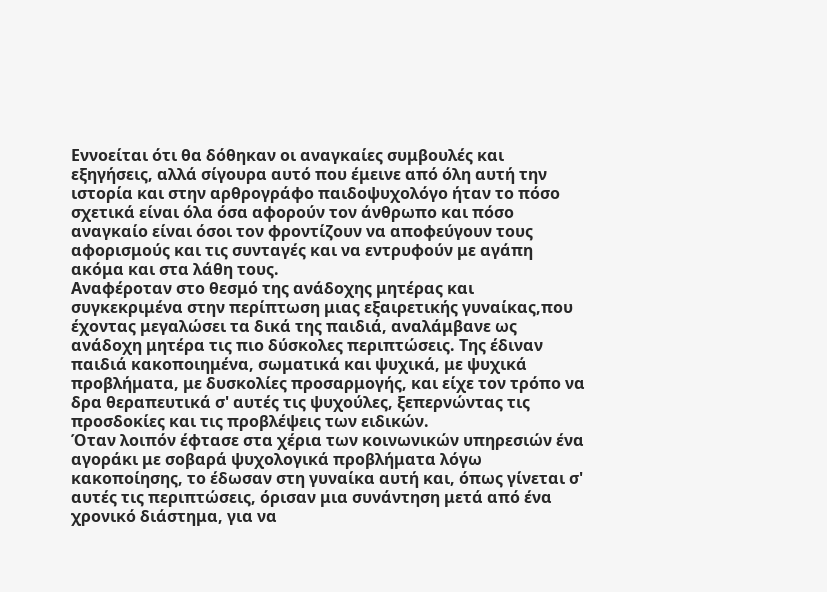Εννοείται ότι θα δόθηκαν οι αναγκαίες συμβουλές και εξηγήσεις, αλλά σίγουρα αυτό που έμεινε από όλη αυτή την ιστορία και στην αρθρογράφο παιδοψυχολόγο ήταν το πόσο σχετικά είναι όλα όσα αφορούν τον άνθρωπο και πόσο αναγκαίο είναι όσοι τον φροντίζουν να αποφεύγουν τους αφορισμούς και τις συνταγές και να εντρυφούν με αγάπη ακόμα και στα λάθη τους.
Αναφέροταν στο θεσμό της ανάδοχης μητέρας και συγκεκριμένα στην περίπτωση μιας εξαιρετικής γυναίκας,που έχοντας μεγαλώσει τα δικά της παιδιά, αναλάμβανε ως ανάδοχη μητέρα τις πιο δύσκολες περιπτώσεις. Της έδιναν παιδιά κακοποιημένα, σωματικά και ψυχικά, με ψυχικά προβλήματα, με δυσκολίες προσαρμογής, και είχε τον τρόπο να δρα θεραπευτικά σ' αυτές τις ψυχούλες, ξεπερνώντας τις προσδοκίες και τις προβλέψεις των ειδικών.
Όταν λοιπόν έφτασε στα χέρια των κοινωνικών υπηρεσιών ένα αγοράκι με σοβαρά ψυχολογικά προβλήματα λόγω κακοποίησης, το έδωσαν στη γυναίκα αυτή και, όπως γίνεται σ' αυτές τις περιπτώσεις, όρισαν μια συνάντηση μετά από ένα χρονικό διάστημα, για να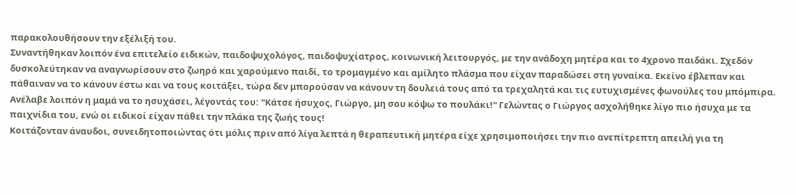παρακολουθήσουν την εξέλιξή του.
Συναντήθηκαν λοιπόν ένα επιτελείο ειδικών, παιδοψυχολόγος, παιδοψυχίατρος, κοινωνική λειτουργός, με την ανάδοχη μητέρα και το 4χρονο παιδάκι. Σχεδόν δυσκολεύτηκαν να αναγνωρίσουν στο ζωηρό και χαρούμενο παιδί, το τρομαγμένο και αμίλητο πλάσμα που είχαν παραδώσει στη γυναίκα. Εκείνο έβλεπαν και πάθαιναν να το κάνουν έστω και να τους κοιτάξει, τώρα δεν μπορούσαν να κάνουν τη δουλειά τους από τα τρεχαλητά και τις ευτυχισμένες φωνούλες του μπόμπιρα. Ανέλαβε λοιπόν η μαμά να το ησυχάσει, λέγοντάς του: "Κάτσε ήσυχος, Γιώργο, μη σου κόψω το πουλάκι!" Γελώντας ο Γιώργος ασχολήθηκε λίγο πιο ήσυχα με τα παιχνίδια του, ενώ οι ειδικοί είχαν πάθει την πλάκα της ζωής τους!
Κοιτάζονταν άναυδοι, συνειδητοποιώντας ότι μόλις πριν από λίγα λεπτά η θεραπευτική μητέρα είχε χρησιμοποιήσει την πιο ανεπίτρεπτη απειλή για τη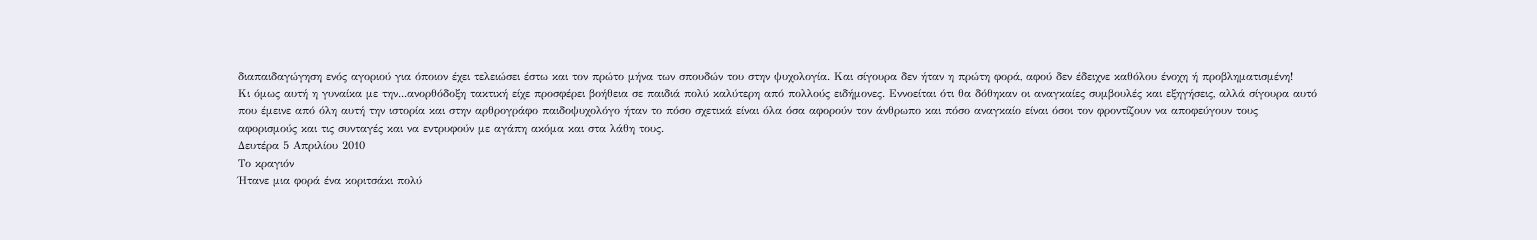διαπαιδαγώγηση ενός αγοριού για όποιον έχει τελειώσει έστω και τον πρώτο μήνα των σπουδών του στην ψυχολογία. Και σίγουρα δεν ήταν η πρώτη φορά, αφού δεν έδειχνε καθόλου ένοχη ή προβληματισμένη!
Κι όμως αυτή η γυναίκα με την...ανορθόδοξη τακτική είχε προσφέρει βοήθεια σε παιδιά πολύ καλύτερη από πολλούς ειδήμονες. Εννοείται ότι θα δόθηκαν οι αναγκαίες συμβουλές και εξηγήσεις, αλλά σίγουρα αυτό που έμεινε από όλη αυτή την ιστορία και στην αρθρογράφο παιδοψυχολόγο ήταν το πόσο σχετικά είναι όλα όσα αφορούν τον άνθρωπο και πόσο αναγκαίο είναι όσοι τον φροντίζουν να αποφεύγουν τους αφορισμούς και τις συνταγές και να εντρυφούν με αγάπη ακόμα και στα λάθη τους.
Δευτέρα 5 Απριλίου 2010
Το κραγιόν
Ήτανε μια φορά ένα κοριτσάκι πολύ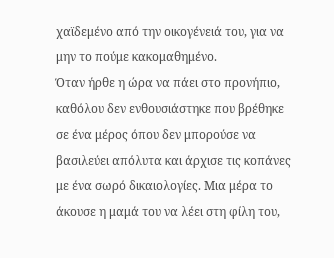χαϊδεμένο από την οικογένειά του, για να μην το πούμε κακομαθημένο.
Όταν ήρθε η ώρα να πάει στο προνήπιο, καθόλου δεν ενθουσιάστηκε που βρέθηκε σε ένα μέρος όπου δεν μπορούσε να βασιλεύει απόλυτα και άρχισε τις κοπάνες με ένα σωρό δικαιολογίες. Μια μέρα το άκουσε η μαμά του να λέει στη φίλη του,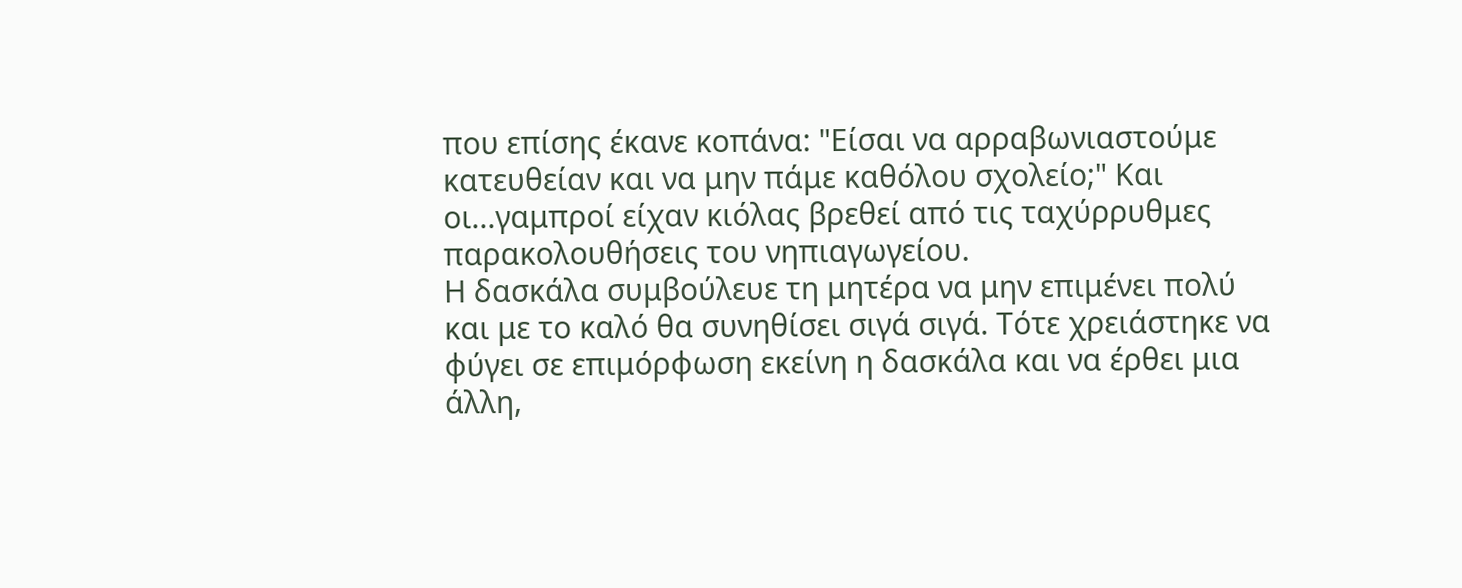που επίσης έκανε κοπάνα: "Είσαι να αρραβωνιαστούμε κατευθείαν και να μην πάμε καθόλου σχολείο;" Και οι...γαμπροί είχαν κιόλας βρεθεί από τις ταχύρρυθμες παρακολουθήσεις του νηπιαγωγείου.
Η δασκάλα συμβούλευε τη μητέρα να μην επιμένει πολύ και με το καλό θα συνηθίσει σιγά σιγά. Τότε χρειάστηκε να φύγει σε επιμόρφωση εκείνη η δασκάλα και να έρθει μια άλλη,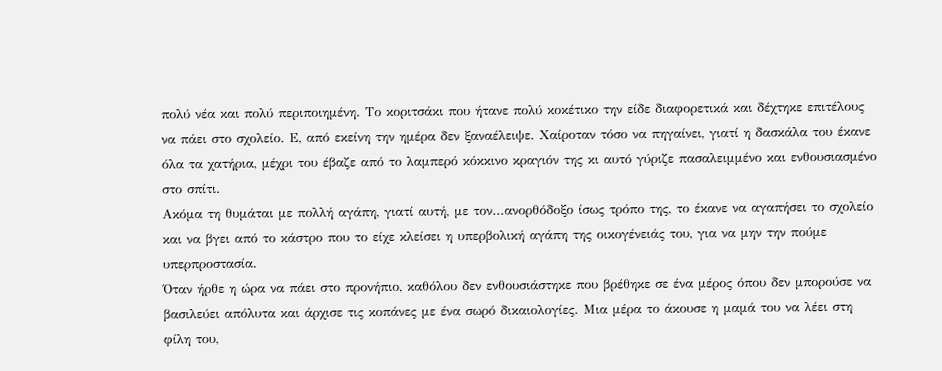πολύ νέα και πολύ περιποιημένη. Το κοριτσάκι που ήτανε πολύ κοκέτικο την είδε διαφορετικά και δέχτηκε επιτέλους να πάει στο σχολείο. Ε, από εκείνη την ημέρα δεν ξαναέλειψε. Χαίροταν τόσο να πηγαίνει, γιατί η δασκάλα του έκανε όλα τα χατήρια, μέχρι του έβαζε από το λαμπερό κόκκινο κραγιόν της κι αυτό γύριζε πασαλειμμένο και ενθουσιασμένο στο σπίτι.
Ακόμα τη θυμάται με πολλή αγάπη, γιατί αυτή, με τον...ανορθόδοξο ίσως τρόπο της, το έκανε να αγαπήσει το σχολείο και να βγει από το κάστρο που το είχε κλείσει η υπερβολική αγάπη της οικογένειάς του, για να μην την πούμε υπερπροστασία.
Όταν ήρθε η ώρα να πάει στο προνήπιο, καθόλου δεν ενθουσιάστηκε που βρέθηκε σε ένα μέρος όπου δεν μπορούσε να βασιλεύει απόλυτα και άρχισε τις κοπάνες με ένα σωρό δικαιολογίες. Μια μέρα το άκουσε η μαμά του να λέει στη φίλη του,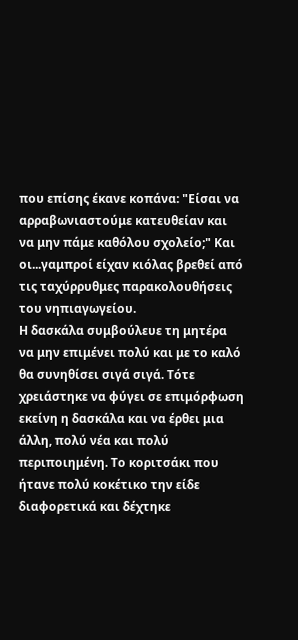που επίσης έκανε κοπάνα: "Είσαι να αρραβωνιαστούμε κατευθείαν και να μην πάμε καθόλου σχολείο;" Και οι...γαμπροί είχαν κιόλας βρεθεί από τις ταχύρρυθμες παρακολουθήσεις του νηπιαγωγείου.
Η δασκάλα συμβούλευε τη μητέρα να μην επιμένει πολύ και με το καλό θα συνηθίσει σιγά σιγά. Τότε χρειάστηκε να φύγει σε επιμόρφωση εκείνη η δασκάλα και να έρθει μια άλλη, πολύ νέα και πολύ περιποιημένη. Το κοριτσάκι που ήτανε πολύ κοκέτικο την είδε διαφορετικά και δέχτηκε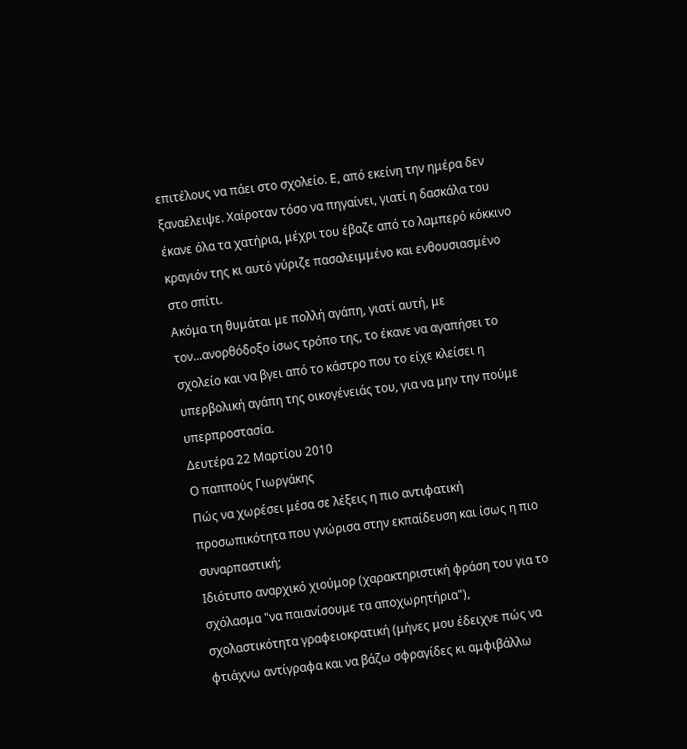επιτέλους να πάει στο σχολείο. Ε, από εκείνη την ημέρα δεν ξαναέλειψε. Χαίροταν τόσο να πηγαίνει, γιατί η δασκάλα του έκανε όλα τα χατήρια, μέχρι του έβαζε από το λαμπερό κόκκινο κραγιόν της κι αυτό γύριζε πασαλειμμένο και ενθουσιασμένο στο σπίτι.
Ακόμα τη θυμάται με πολλή αγάπη, γιατί αυτή, με τον...ανορθόδοξο ίσως τρόπο της, το έκανε να αγαπήσει το σχολείο και να βγει από το κάστρο που το είχε κλείσει η υπερβολική αγάπη της οικογένειάς του, για να μην την πούμε υπερπροστασία.
Δευτέρα 22 Μαρτίου 2010
Ο παππούς Γιωργάκης
Πώς να χωρέσει μέσα σε λέξεις η πιο αντιφατική προσωπικότητα που γνώρισα στην εκπαίδευση και ίσως η πιο συναρπαστική;
Ιδιότυπο αναρχικό χιούμορ (χαρακτηριστική φράση του για το σχόλασμα "να παιανίσουμε τα αποχωρητήρια"), σχολαστικότητα γραφειοκρατική (μήνες μου έδειχνε πώς να φτιάχνω αντίγραφα και να βάζω σφραγίδες κι αμφιβάλλω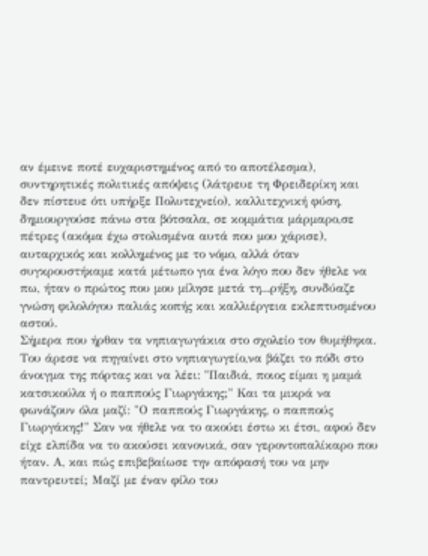αν έμεινε ποτέ ευχαριστημένος από το αποτέλεσμα), συντηρητικές πολιτικές απόψεις (λάτρευε τη Φρειδερίκη και δεν πίστευε ότι υπήρξε Πολυτεχνείο), καλλιτεχνική φύση, δημιουργούσε πάνω στα βότσαλα, σε κομμάτια μάρμαρο,σε πέτρες (ακόμα έχω στολισμένα αυτά που μου χάρισε), αυταρχικός και κολλημένος με το νόμο, αλλά όταν συγκρουστήκαμε κατά μέτωπο για ένα λόγο που δεν ήθελε να πω, ήταν ο πρώτος που μου μίλησε μετά τη...ρήξη, συνδύαζε γνώση φιλολόγου παλιάς κοπής και καλλιέργεια εκλεπτυσμένου αστού.
Σήμερα που ήρθαν τα νηπιαγωγάκια στο σχολείο τον θυμήθηκα. Του άρεσε να πηγαίνει στο νηπιαγωγείο,να βάζει το πόδι στο άνοιγμα της πόρτας και να λέει: "Παιδιά, ποιος είμαι η μαμά κατσικούλα ή ο παππούς Γιωργάκης;" Και τα μικρά να φωνάζουν όλα μαζί: "Ο παππούς Γιωργάκης, ο παππούς Γιωργάκης!" Σαν να ήθελε να το ακούει έστω κι έτσι, αφού δεν είχε ελπίδα να το ακούσει κανονικά, σαν γεροντοπαλίκαρο που ήταν. Α, και πώς επιβεβαίωσε την απόφασή του να μην παντρευτεί; Μαζί με έναν φίλο του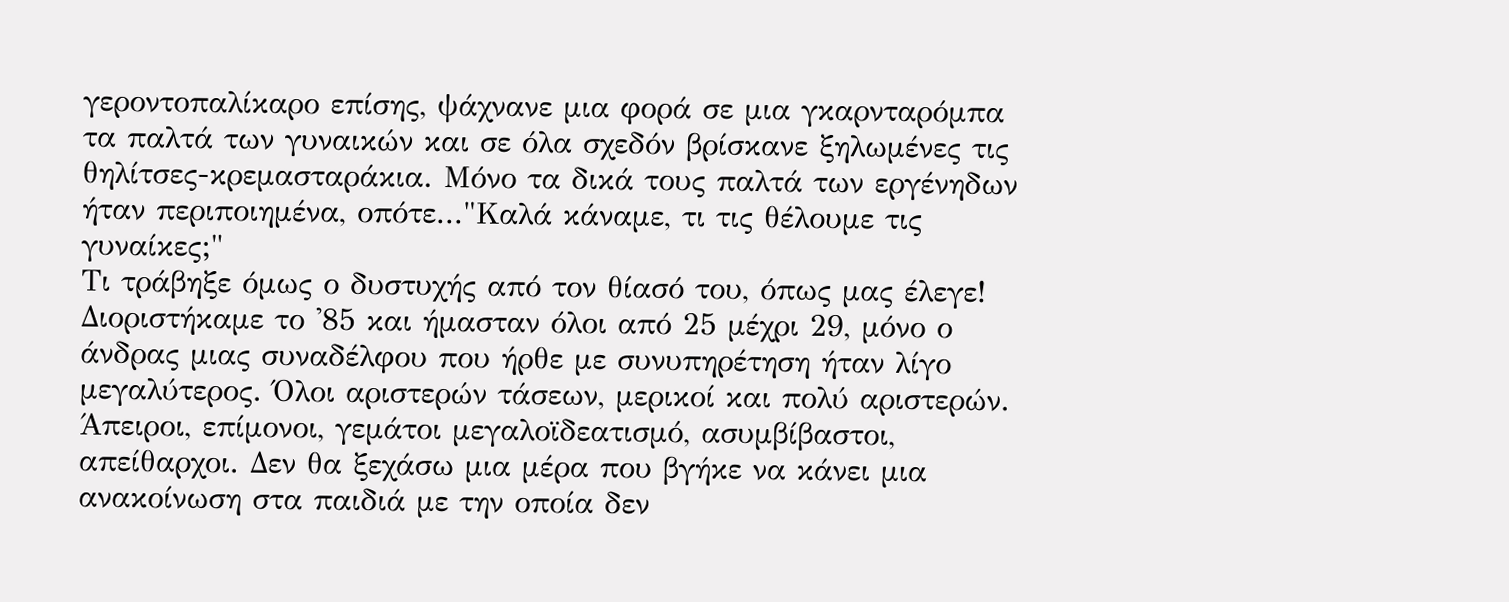γεροντοπαλίκαρο επίσης, ψάχνανε μια φορά σε μια γκαρνταρόμπα τα παλτά των γυναικών και σε όλα σχεδόν βρίσκανε ξηλωμένες τις θηλίτσες-κρεμασταράκια. Μόνο τα δικά τους παλτά των εργένηδων ήταν περιποιημένα, οπότε..."Καλά κάναμε, τι τις θέλουμε τις γυναίκες;"
Τι τράβηξε όμως ο δυστυχής από τον θίασό του, όπως μας έλεγε!
Διοριστήκαμε το '85 και ήμασταν όλοι από 25 μέχρι 29, μόνο ο άνδρας μιας συναδέλφου που ήρθε με συνυπηρέτηση ήταν λίγο μεγαλύτερος. Όλοι αριστερών τάσεων, μερικοί και πολύ αριστερών. Άπειροι, επίμονοι, γεμάτοι μεγαλοϊδεατισμό, ασυμβίβαστοι, απείθαρχοι. Δεν θα ξεχάσω μια μέρα που βγήκε να κάνει μια ανακοίνωση στα παιδιά με την οποία δεν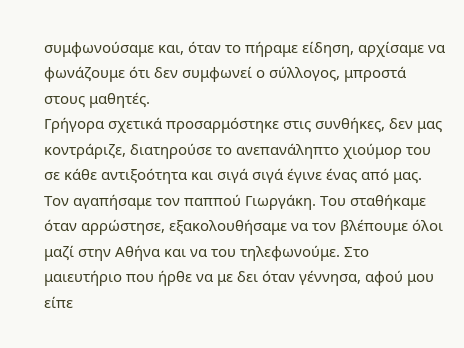συμφωνούσαμε και, όταν το πήραμε είδηση, αρχίσαμε να φωνάζουμε ότι δεν συμφωνεί ο σύλλογος, μπροστά στους μαθητές.
Γρήγορα σχετικά προσαρμόστηκε στις συνθήκες, δεν μας κοντράριζε, διατηρούσε το ανεπανάληπτο χιούμορ του σε κάθε αντιξοότητα και σιγά σιγά έγινε ένας από μας. Τον αγαπήσαμε τον παππού Γιωργάκη. Του σταθήκαμε όταν αρρώστησε, εξακολουθήσαμε να τον βλέπουμε όλοι μαζί στην Αθήνα και να του τηλεφωνούμε. Στο μαιευτήριο που ήρθε να με δει όταν γέννησα, αφού μου είπε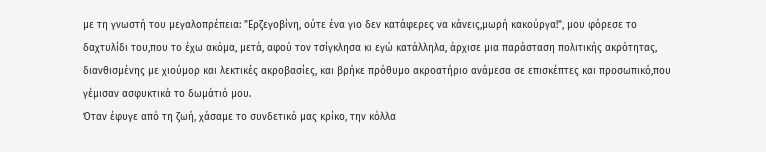με τη γνωστή του μεγαλοπρέπεια: "Ερζεγοβίνη, ούτε ένα γιο δεν κατάφερες να κάνεις,μωρή κακούργα!", μου φόρεσε το δαχτυλίδι του,που το έχω ακόμα, μετά, αφού τον τσίγκλησα κι εγώ κατάλληλα, άρχισε μια παράσταση πολιτικής ακρότητας, διανθισμένης με χιούμορ και λεκτικές ακροβασίες, και βρήκε πρόθυμο ακροατήριο ανάμεσα σε επισκέπτες και προσωπικό,που γέμισαν ασφυκτικά το δωμάτιό μου.
Όταν έφυγε από τη ζωή, χάσαμε το συνδετικό μας κρίκο, την κόλλα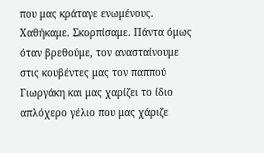που μας κράταγε ενωμένους. Χαθήκαμε. Σκορπίσαμε. Πάντα όμως όταν βρεθούμε, τον ανασταίνουμε στις κουβέντες μας τον παππού Γιωργάκη και μας χαρίζει το ίδιο απλόχερο γέλιο που μας χάριζε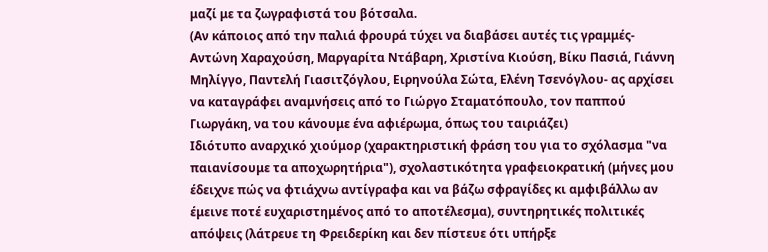μαζί με τα ζωγραφιστά του βότσαλα.
(Αν κάποιος από την παλιά φρουρά τύχει να διαβάσει αυτές τις γραμμές- Αντώνη Χαραχούση, Μαργαρίτα Ντάβαρη, Χριστίνα Κιούση, Βίκυ Πασιά, Γιάννη Μηλίγγο, Παντελή Γιασιτζόγλου, Ειρηνούλα Σώτα, Ελένη Τσενόγλου- ας αρχίσει να καταγράφει αναμνήσεις από το Γιώργο Σταματόπουλο, τον παππού Γιωργάκη, να του κάνουμε ένα αφιέρωμα, όπως του ταιριάζει)
Ιδιότυπο αναρχικό χιούμορ (χαρακτηριστική φράση του για το σχόλασμα "να παιανίσουμε τα αποχωρητήρια"), σχολαστικότητα γραφειοκρατική (μήνες μου έδειχνε πώς να φτιάχνω αντίγραφα και να βάζω σφραγίδες κι αμφιβάλλω αν έμεινε ποτέ ευχαριστημένος από το αποτέλεσμα), συντηρητικές πολιτικές απόψεις (λάτρευε τη Φρειδερίκη και δεν πίστευε ότι υπήρξε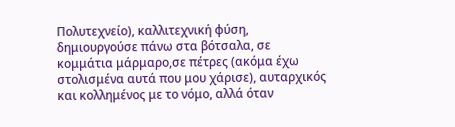Πολυτεχνείο), καλλιτεχνική φύση, δημιουργούσε πάνω στα βότσαλα, σε κομμάτια μάρμαρο,σε πέτρες (ακόμα έχω στολισμένα αυτά που μου χάρισε), αυταρχικός και κολλημένος με το νόμο, αλλά όταν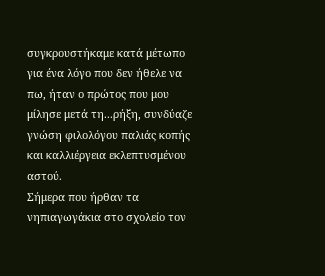συγκρουστήκαμε κατά μέτωπο για ένα λόγο που δεν ήθελε να πω, ήταν ο πρώτος που μου μίλησε μετά τη...ρήξη, συνδύαζε γνώση φιλολόγου παλιάς κοπής και καλλιέργεια εκλεπτυσμένου αστού.
Σήμερα που ήρθαν τα νηπιαγωγάκια στο σχολείο τον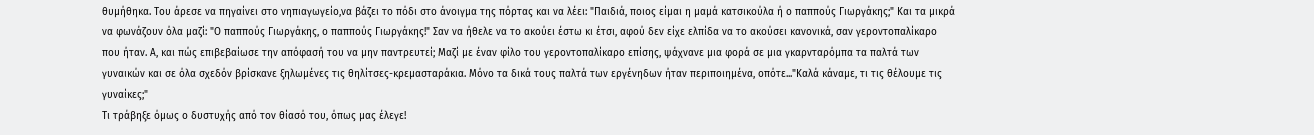θυμήθηκα. Του άρεσε να πηγαίνει στο νηπιαγωγείο,να βάζει το πόδι στο άνοιγμα της πόρτας και να λέει: "Παιδιά, ποιος είμαι η μαμά κατσικούλα ή ο παππούς Γιωργάκης;" Και τα μικρά να φωνάζουν όλα μαζί: "Ο παππούς Γιωργάκης, ο παππούς Γιωργάκης!" Σαν να ήθελε να το ακούει έστω κι έτσι, αφού δεν είχε ελπίδα να το ακούσει κανονικά, σαν γεροντοπαλίκαρο που ήταν. Α, και πώς επιβεβαίωσε την απόφασή του να μην παντρευτεί; Μαζί με έναν φίλο του γεροντοπαλίκαρο επίσης, ψάχνανε μια φορά σε μια γκαρνταρόμπα τα παλτά των γυναικών και σε όλα σχεδόν βρίσκανε ξηλωμένες τις θηλίτσες-κρεμασταράκια. Μόνο τα δικά τους παλτά των εργένηδων ήταν περιποιημένα, οπότε..."Καλά κάναμε, τι τις θέλουμε τις γυναίκες;"
Τι τράβηξε όμως ο δυστυχής από τον θίασό του, όπως μας έλεγε!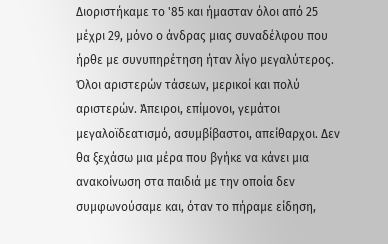Διοριστήκαμε το '85 και ήμασταν όλοι από 25 μέχρι 29, μόνο ο άνδρας μιας συναδέλφου που ήρθε με συνυπηρέτηση ήταν λίγο μεγαλύτερος. Όλοι αριστερών τάσεων, μερικοί και πολύ αριστερών. Άπειροι, επίμονοι, γεμάτοι μεγαλοϊδεατισμό, ασυμβίβαστοι, απείθαρχοι. Δεν θα ξεχάσω μια μέρα που βγήκε να κάνει μια ανακοίνωση στα παιδιά με την οποία δεν συμφωνούσαμε και, όταν το πήραμε είδηση,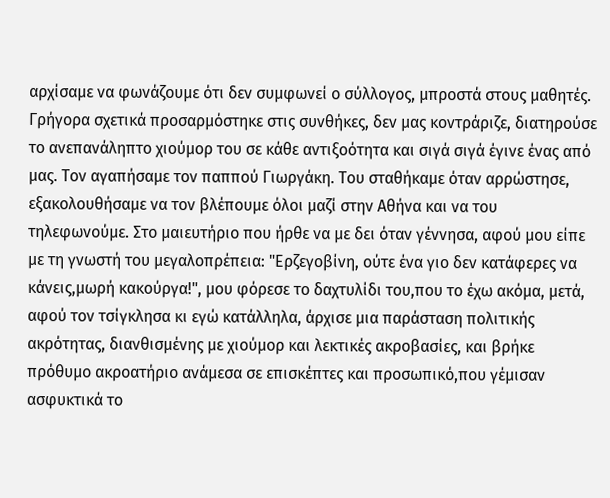αρχίσαμε να φωνάζουμε ότι δεν συμφωνεί ο σύλλογος, μπροστά στους μαθητές.
Γρήγορα σχετικά προσαρμόστηκε στις συνθήκες, δεν μας κοντράριζε, διατηρούσε το ανεπανάληπτο χιούμορ του σε κάθε αντιξοότητα και σιγά σιγά έγινε ένας από μας. Τον αγαπήσαμε τον παππού Γιωργάκη. Του σταθήκαμε όταν αρρώστησε, εξακολουθήσαμε να τον βλέπουμε όλοι μαζί στην Αθήνα και να του τηλεφωνούμε. Στο μαιευτήριο που ήρθε να με δει όταν γέννησα, αφού μου είπε με τη γνωστή του μεγαλοπρέπεια: "Ερζεγοβίνη, ούτε ένα γιο δεν κατάφερες να κάνεις,μωρή κακούργα!", μου φόρεσε το δαχτυλίδι του,που το έχω ακόμα, μετά, αφού τον τσίγκλησα κι εγώ κατάλληλα, άρχισε μια παράσταση πολιτικής ακρότητας, διανθισμένης με χιούμορ και λεκτικές ακροβασίες, και βρήκε πρόθυμο ακροατήριο ανάμεσα σε επισκέπτες και προσωπικό,που γέμισαν ασφυκτικά το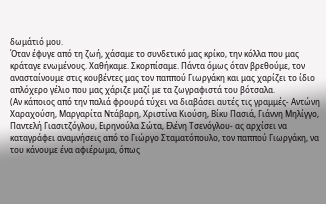δωμάτιό μου.
Όταν έφυγε από τη ζωή, χάσαμε το συνδετικό μας κρίκο, την κόλλα που μας κράταγε ενωμένους. Χαθήκαμε. Σκορπίσαμε. Πάντα όμως όταν βρεθούμε, τον ανασταίνουμε στις κουβέντες μας τον παππού Γιωργάκη και μας χαρίζει το ίδιο απλόχερο γέλιο που μας χάριζε μαζί με τα ζωγραφιστά του βότσαλα.
(Αν κάποιος από την παλιά φρουρά τύχει να διαβάσει αυτές τις γραμμές- Αντώνη Χαραχούση, Μαργαρίτα Ντάβαρη, Χριστίνα Κιούση, Βίκυ Πασιά, Γιάννη Μηλίγγο, Παντελή Γιασιτζόγλου, Ειρηνούλα Σώτα, Ελένη Τσενόγλου- ας αρχίσει να καταγράφει αναμνήσεις από το Γιώργο Σταματόπουλο, τον παππού Γιωργάκη, να του κάνουμε ένα αφιέρωμα, όπως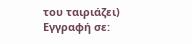του ταιριάζει)
Εγγραφή σε: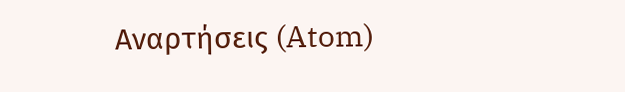Αναρτήσεις (Atom)